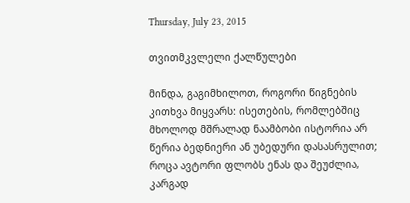Thursday, July 23, 2015

თვითმკვლელი ქალწულები

მინდა, გაგიმხილოთ, როგორი წიგნების კითხვა მიყვარს: ისეთების, რომლებშიც მხოლოდ მშრალად ნაამბობი ისტორია არ წერია ბედნიერი ან უბედური დასასრულით; როცა ავტორი ფლობს ენას და შეუძლია, კარგად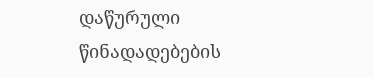დაწურული წინადადებების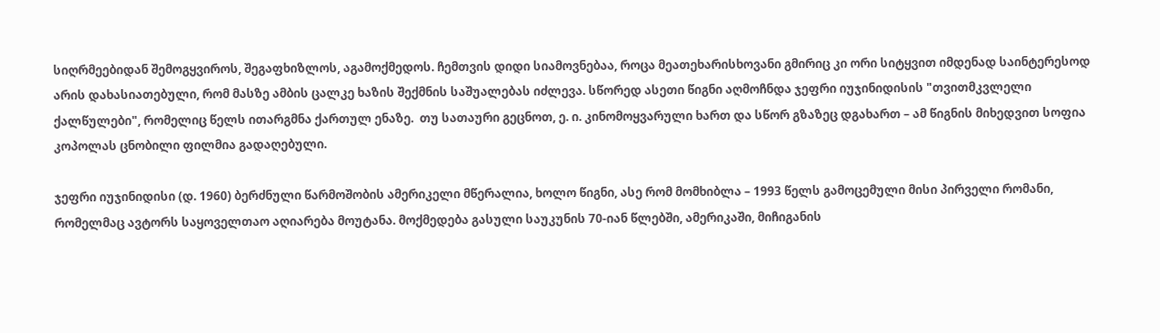სიღრმეებიდან შემოგყვიროს, შეგაფხიზლოს, აგამოქმედოს. ჩემთვის დიდი სიამოვნებაა, როცა მეათეხარისხოვანი გმირიც კი ორი სიტყვით იმდენად საინტერესოდ არის დახასიათებული, რომ მასზე ამბის ცალკე ხაზის შექმნის საშუალებას იძლევა. სწორედ ასეთი წიგნი აღმოჩნდა ჯეფრი იუჯინიდისის "თვითმკვლელი ქალწულები", რომელიც წელს ითარგმნა ქართულ ენაზე.  თუ სათაური გეცნოთ, ე. ი. კინომოყვარული ხართ და სწორ გზაზეც დგახართ – ამ წიგნის მიხედვით სოფია კოპოლას ცნობილი ფილმია გადაღებული.

ჯეფრი იუჯინიდისი (დ. 1960) ბერძნული წარმოშობის ამერიკელი მწერალია, ხოლო წიგნი, ასე რომ მომხიბლა – 1993 წელს გამოცემული მისი პირველი რომანი, რომელმაც ავტორს საყოველთაო აღიარება მოუტანა. მოქმედება გასული საუკუნის 70-იან წლებში, ამერიკაში, მიჩიგანის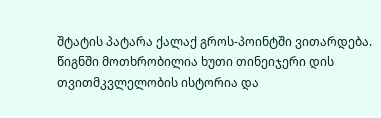შტატის პატარა ქალაქ გროს-პოინტში ვითარდება. წიგნში მოთხრობილია ხუთი თინეიჯერი დის თვითმკვლელობის ისტორია და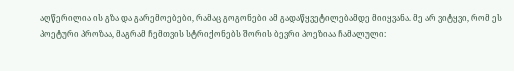აღწერილია ის გზა და გარემოებები, რამაც გოგონები ამ გადაწყვეტილებამდე მიიყვანა. მე არ ვიტყვი, რომ ეს პოეტური პროზაა, მაგრამ ჩემთვის სტრიქონებს შორის ბევრი პოეზიაა ჩამალული: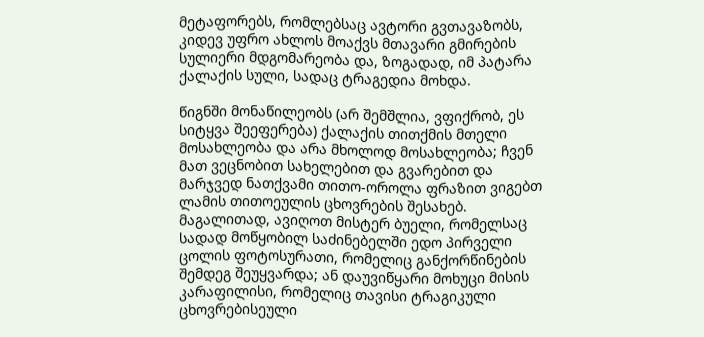მეტაფორებს, რომლებსაც ავტორი გვთავაზობს, კიდევ უფრო ახლოს მოაქვს მთავარი გმირების სულიერი მდგომარეობა და, ზოგადად, იმ პატარა ქალაქის სული, სადაც ტრაგედია მოხდა.

წიგნში მონაწილეობს (არ შემშლია, ვფიქრობ, ეს სიტყვა შეეფერება) ქალაქის თითქმის მთელი მოსახლეობა და არა მხოლოდ მოსახლეობა; ჩვენ მათ ვეცნობით სახელებით და გვარებით და მარჯვედ ნათქვამი თითო-ოროლა ფრაზით ვიგებთ ლამის თითოეულის ცხოვრების შესახებ. მაგალითად, ავიღოთ მისტერ ბუელი, რომელსაც სადად მოწყობილ საძინებელში ედო პირველი ცოლის ფოტოსურათი, რომელიც განქორწინების შემდეგ შეუყვარდა; ან დაუვიწყარი მოხუცი მისის კარაფილისი, რომელიც თავისი ტრაგიკული ცხოვრებისეული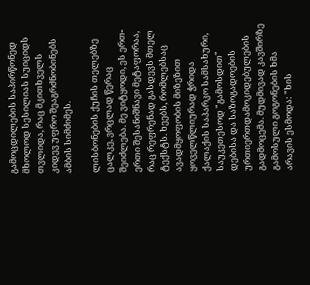გამოცდილების საპირწონედ მხოლოდ სესილიას სუიციდს თვლიდა, რაც მკითხველს კიდევ უფრო შეაგრძნობინებს ამბის სიმძიმეს.

ლისბონების ქუჩის თელებზე ცალკე, ვრცლად წერაც შეიძლება. მე ვიტყოდი, ეს ერთ-ერთი შესანიშნავი მეტაფორაა, რაც რეფრენად გასდევს მთელ ტექსტს. ხეებს, რომლებსაც ავადმყოფობის მიზეზით ყოველწლიურად ჭრიდა ქალაქის საპარკო სამსახური, საუკეთესოდ "გამოსდით" დებისა და საზოგადოების ურთიერთდამოკიდებულების გადმოცემა. მუდმივად კავშირზე გამოსული გოგონების ხმა არავის ესმოდა: "ხის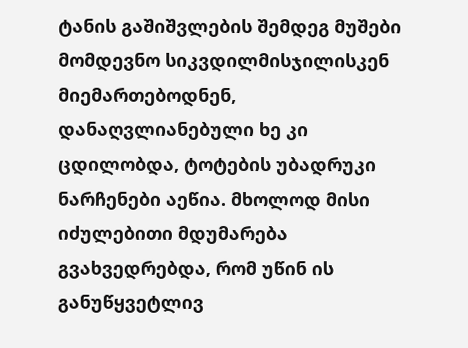ტანის გაშიშვლების შემდეგ მუშები მომდევნო სიკვდილმისჯილისკენ მიემართებოდნენ, დანაღვლიანებული ხე კი ცდილობდა, ტოტების უბადრუკი  ნარჩენები აეწია. მხოლოდ მისი იძულებითი მდუმარება გვახვედრებდა, რომ უწინ ის განუწყვეტლივ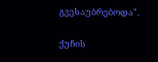გვესაუბრებოდა".

ქუჩის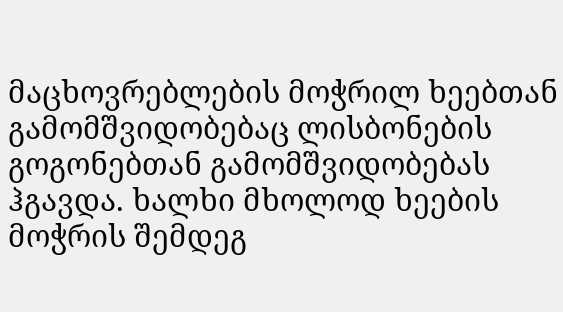მაცხოვრებლების მოჭრილ ხეებთან გამომშვიდობებაც ლისბონების გოგონებთან გამომშვიდობებას ჰგავდა. ხალხი მხოლოდ ხეების მოჭრის შემდეგ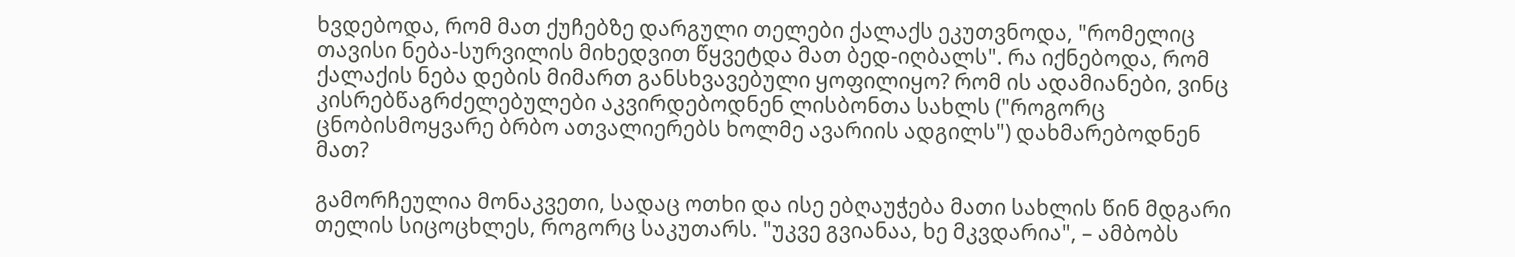ხვდებოდა, რომ მათ ქუჩებზე დარგული თელები ქალაქს ეკუთვნოდა, "რომელიც თავისი ნება-სურვილის მიხედვით წყვეტდა მათ ბედ-იღბალს". რა იქნებოდა, რომ ქალაქის ნება დების მიმართ განსხვავებული ყოფილიყო? რომ ის ადამიანები, ვინც კისრებწაგრძელებულები აკვირდებოდნენ ლისბონთა სახლს ("როგორც ცნობისმოყვარე ბრბო ათვალიერებს ხოლმე ავარიის ადგილს") დახმარებოდნენ მათ?

გამორჩეულია მონაკვეთი, სადაც ოთხი და ისე ებღაუჭება მათი სახლის წინ მდგარი თელის სიცოცხლეს, როგორც საკუთარს. "უკვე გვიანაა, ხე მკვდარია", – ამბობს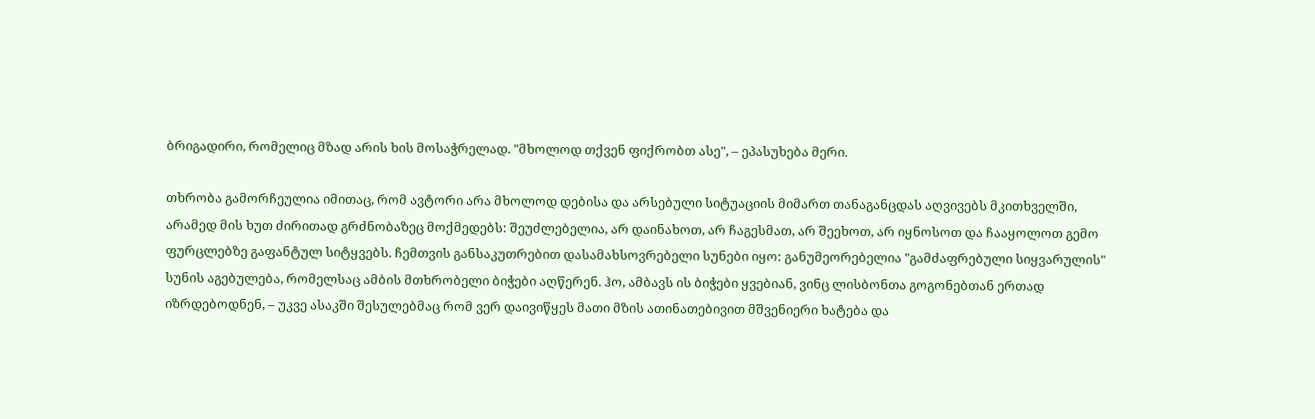ბრიგადირი, რომელიც მზად არის ხის მოსაჭრელად. "მხოლოდ თქვენ ფიქრობთ ასე", – ეპასუხება მერი.

თხრობა გამორჩეულია იმითაც, რომ ავტორი არა მხოლოდ დებისა და არსებული სიტუაციის მიმართ თანაგანცდას აღვივებს მკითხველში, არამედ მის ხუთ ძირითად გრძნობაზეც მოქმედებს: შეუძლებელია, არ დაინახოთ, არ ჩაგესმათ, არ შეეხოთ, არ იყნოსოთ და ჩააყოლოთ გემო ფურცლებზე გაფანტულ სიტყვებს. ჩემთვის განსაკუთრებით დასამახსოვრებელი სუნები იყო: განუმეორებელია "გამძაფრებული სიყვარულის" სუნის აგებულება, რომელსაც ამბის მთხრობელი ბიჭები აღწერენ. ჰო, ამბავს ის ბიჭები ყვებიან, ვინც ლისბონთა გოგონებთან ერთად იზრდებოდნენ, – უკვე ასაკში შესულებმაც რომ ვერ დაივიწყეს მათი მზის ათინათებივით მშვენიერი ხატება და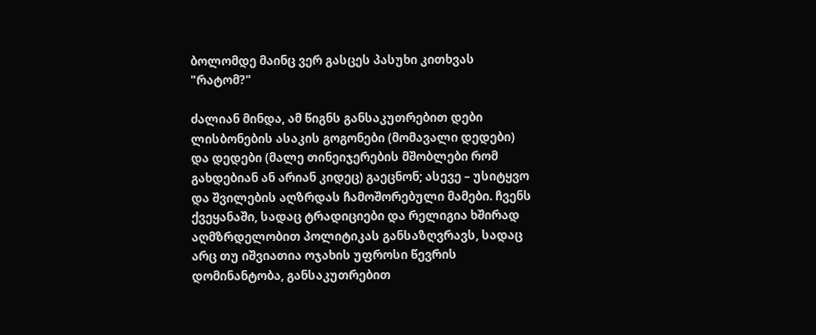ბოლომდე მაინც ვერ გასცეს პასუხი კითხვას "რატომ?"

ძალიან მინდა, ამ წიგნს განსაკუთრებით დები ლისბონების ასაკის გოგონები (მომავალი დედები) და დედები (მალე თინეიჯერების მშობლები რომ გახდებიან ან არიან კიდეც) გაეცნონ; ასევე – უსიტყვო და შვილების აღზრდას ჩამოშორებული მამები. ჩვენს ქვეყანაში, სადაც ტრადიციები და რელიგია ხშირად აღმზრდელობით პოლიტიკას განსაზღვრავს, სადაც არც თუ იშვიათია ოჯახის უფროსი წევრის დომინანტობა, განსაკუთრებით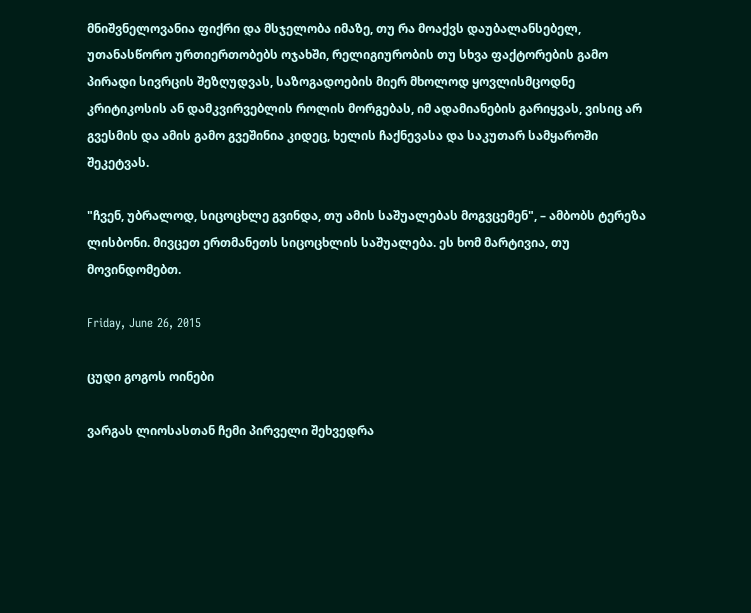მნიშვნელოვანია ფიქრი და მსჯელობა იმაზე, თუ რა მოაქვს დაუბალანსებელ, უთანასწორო ურთიერთობებს ოჯახში, რელიგიურობის თუ სხვა ფაქტორების გამო პირადი სივრცის შეზღუდვას, საზოგადოების მიერ მხოლოდ ყოვლისმცოდნე კრიტიკოსის ან დამკვირვებლის როლის მორგებას, იმ ადამიანების გარიყვას, ვისიც არ გვესმის და ამის გამო გვეშინია კიდეც, ხელის ჩაქნევასა და საკუთარ სამყაროში შეკეტვას.

"ჩვენ, უბრალოდ, სიცოცხლე გვინდა, თუ ამის საშუალებას მოგვცემენ", – ამბობს ტერეზა ლისბონი. მივცეთ ერთმანეთს სიცოცხლის საშუალება. ეს ხომ მარტივია, თუ მოვინდომებთ.

Friday, June 26, 2015

ცუდი გოგოს ოინები

ვარგას ლიოსასთან ჩემი პირველი შეხვედრა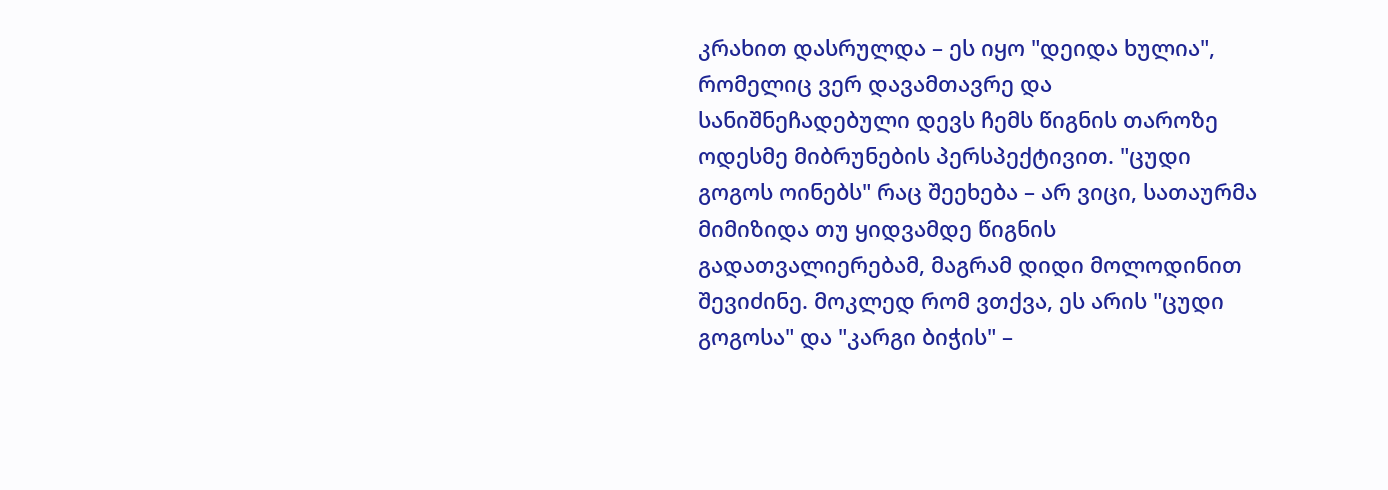კრახით დასრულდა – ეს იყო "დეიდა ხულია", რომელიც ვერ დავამთავრე და სანიშნეჩადებული დევს ჩემს წიგნის თაროზე ოდესმე მიბრუნების პერსპექტივით. "ცუდი გოგოს ოინებს" რაც შეეხება – არ ვიცი, სათაურმა მიმიზიდა თუ ყიდვამდე წიგნის გადათვალიერებამ, მაგრამ დიდი მოლოდინით შევიძინე. მოკლედ რომ ვთქვა, ეს არის "ცუდი გოგოსა" და "კარგი ბიჭის" –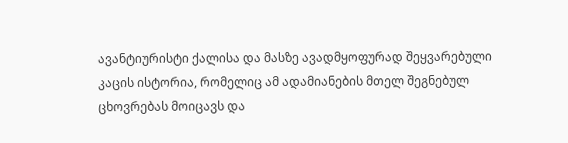ავანტიურისტი ქალისა და მასზე ავადმყოფურად შეყვარებული კაცის ისტორია, რომელიც ამ ადამიანების მთელ შეგნებულ ცხოვრებას მოიცავს და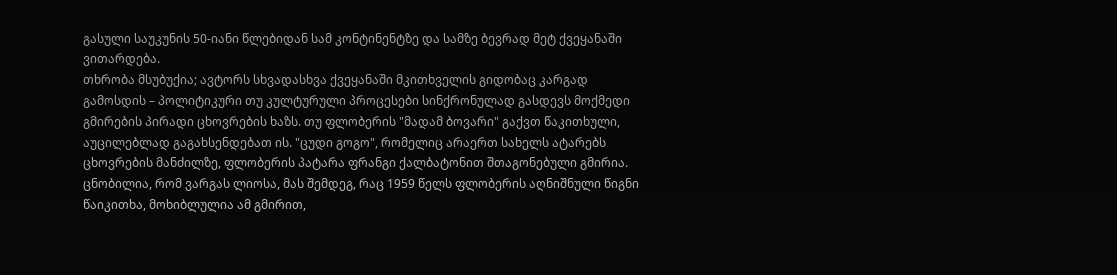გასული საუკუნის 50-იანი წლებიდან სამ კონტინენტზე და სამზე ბევრად მეტ ქვეყანაში ვითარდება.
თხრობა მსუბუქია; ავტორს სხვადასხვა ქვეყანაში მკითხველის გიდობაც კარგად გამოსდის – პოლიტიკური თუ კულტურული პროცესები სინქრონულად გასდევს მოქმედი გმირების პირადი ცხოვრების ხაზს. თუ ფლობერის "მადამ ბოვარი" გაქვთ წაკითხული, აუცილებლად გაგახსენდებათ ის. "ცუდი გოგო", რომელიც არაერთ სახელს ატარებს ცხოვრების მანძილზე, ფლობერის პატარა ფრანგი ქალბატონით შთაგონებული გმირია. ცნობილია, რომ ვარგას ლიოსა, მას შემდეგ, რაც 1959 წელს ფლობერის აღნიშნული წიგნი წაიკითხა, მოხიბლულია ამ გმირით,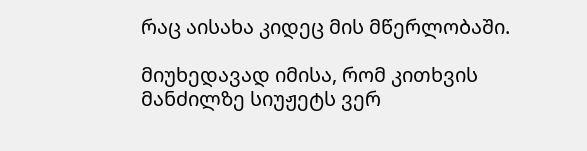რაც აისახა კიდეც მის მწერლობაში.

მიუხედავად იმისა, რომ კითხვის მანძილზე სიუჟეტს ვერ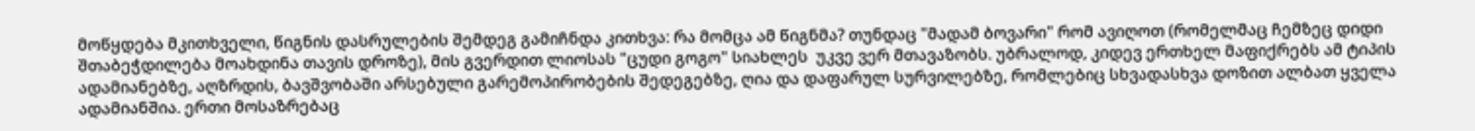მოწყდება მკითხველი, წიგნის დასრულების შემდეგ გამიჩნდა კითხვა: რა მომცა ამ წიგნმა? თუნდაც "მადამ ბოვარი" რომ ავიღოთ (რომელმაც ჩემზეც დიდი შთაბეჭდილება მოახდინა თავის დროზე), მის გვერდით ლიოსას "ცუდი გოგო" სიახლეს  უკვე ვერ მთავაზობს. უბრალოდ, კიდევ ერთხელ მაფიქრებს ამ ტიპის ადამიანებზე, აღზრდის, ბავშვობაში არსებული გარემოპირობების შედეგებზე, ღია და დაფარულ სურვილებზე, რომლებიც სხვადასხვა დოზით ალბათ ყველა ადამიანშია. ერთი მოსაზრებაც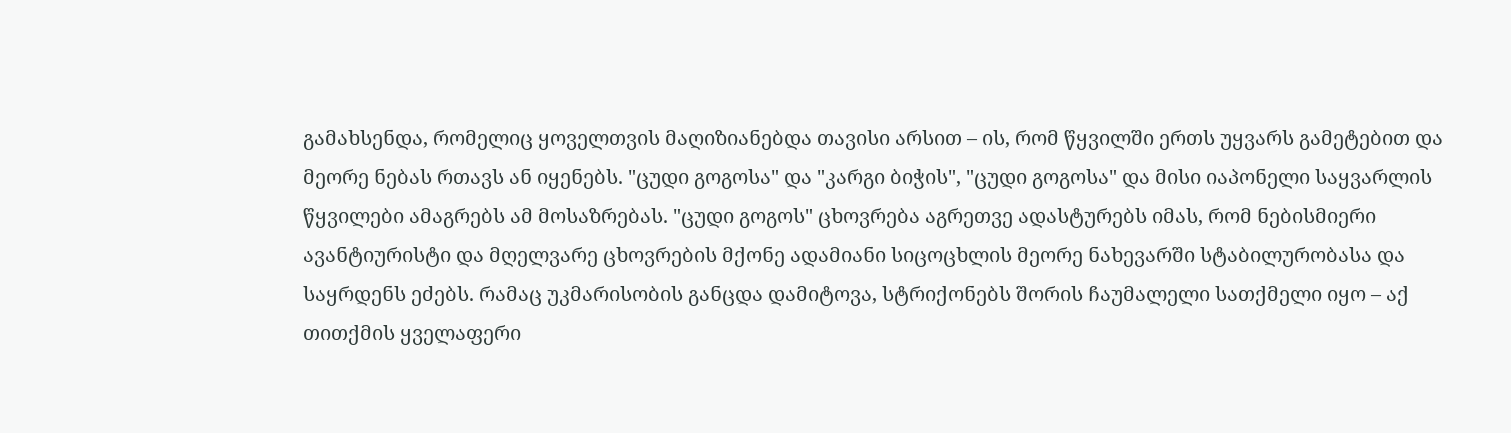გამახსენდა, რომელიც ყოველთვის მაღიზიანებდა თავისი არსით – ის, რომ წყვილში ერთს უყვარს გამეტებით და მეორე ნებას რთავს ან იყენებს. "ცუდი გოგოსა" და "კარგი ბიჭის", "ცუდი გოგოსა" და მისი იაპონელი საყვარლის წყვილები ამაგრებს ამ მოსაზრებას. "ცუდი გოგოს" ცხოვრება აგრეთვე ადასტურებს იმას, რომ ნებისმიერი ავანტიურისტი და მღელვარე ცხოვრების მქონე ადამიანი სიცოცხლის მეორე ნახევარში სტაბილურობასა და საყრდენს ეძებს. რამაც უკმარისობის განცდა დამიტოვა, სტრიქონებს შორის ჩაუმალელი სათქმელი იყო – აქ თითქმის ყველაფერი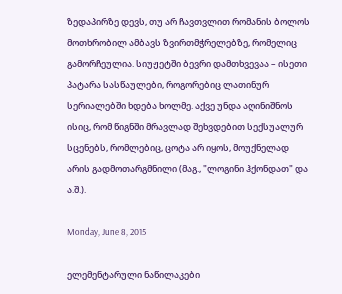ზედაპირზე დევს, თუ არ ჩავთვლით რომანის ბოლოს მოთხრობილ ამბავს ზვირთმჭრელებზე, რომელიც გამორჩეულია. სიუჟეტში ბევრი დამთხვევაა – ისეთი პატარა სასწაულები, როგორებიც ლათინურ სერიალებში ხდება ხოლმე. აქვე უნდა აღინიშნოს ისიც, რომ წიგნში მრავლად შეხვდებით სექსუალურ სცენებს, რომლებიც, ცოტა არ იყოს, მოუქნელად არის გადმოთარგმნილი (მაგ., "ლოგინი ჰქონდათ" და ა.შ.).

Monday, June 8, 2015

ელემენტარული ნაწილაკები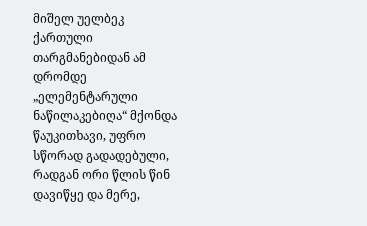მიშელ უელბეკ ქართული თარგმანებიდან ამ დრომდე „ელემენტარული ნაწილაკებიღა“ მქონდა წაუკითხავი, უფრო სწორად გადადებული, რადგან ორი წლის წინ დავიწყე და მერე,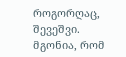როგორღაც, შევეშვი. მგონია, რომ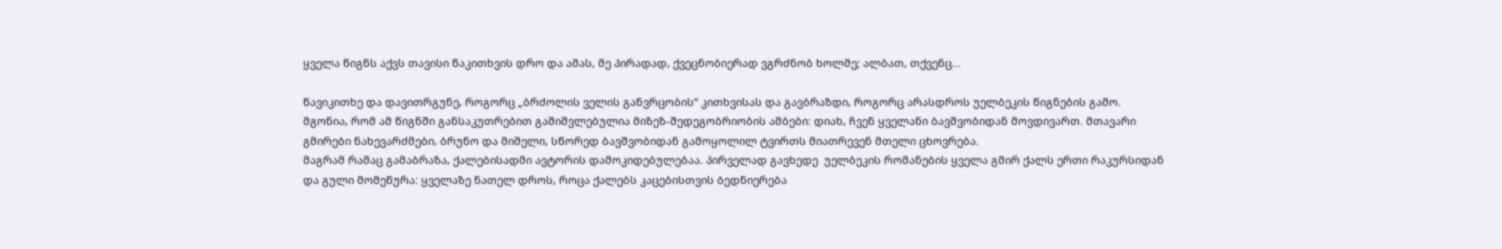ყველა წიგნს აქვს თავისი წაკითხვის დრო და ამას, მე პირადად, ქვეცნობიერად ვგრძნობ ხოლმე; ალბათ, თქვენც...

წავიკითხე და დავითრგუნე, როგორც „ბრძოლის ველის განვრცობის“ კითხვისას და გავბრაზდი, როგორც არასდროს უელბეკის წიგნების გამო. მგონია, რომ ამ წიგნში განსაკუთრებით გაშიშვლებულია მიზეზ-შედეგობრიობის ამბები: დიახ, ჩვენ ყველანი ბავშვობიდან მოვდივართ. მთავარი გმირები ნახევარძმები, ბრუნო და მიშელი, სწორედ ბავშვობიდან გამოყოლილ ტვირთს მიათრევენ მთელი ცხოვრება.
მაგრამ რამაც გამაბრაზა, ქალებისადმი ავტორის დამოკიდებულებაა. პირველად გავხედე  უელბეკის რომანების ყველა გმირ ქალს ერთი რაკურსიდან და გული მომეწურა: ყველაზე ნათელ დროს, როცა ქალებს კაცებისთვის ბედნიერება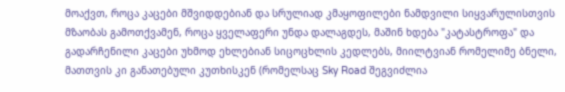მოაქვთ, როცა კაცები მშვიდდებიან და სრულიად კმაყოფილები ნამდვილი სიყვარულისთვის მზაობას გამოთქვამენ, როცა ყველაფერი უნდა დალაგდეს, მაშინ ხდება "კატასტროფა" და გადარჩენილი კაცები უხმოდ ეხლებიან სიცოცხლის კედლებს, მიილტვიან რომელიმე ბნელი, მათთვის კი განათებული კუთხისკენ (რომელსაც Sky Road შეგვიძლია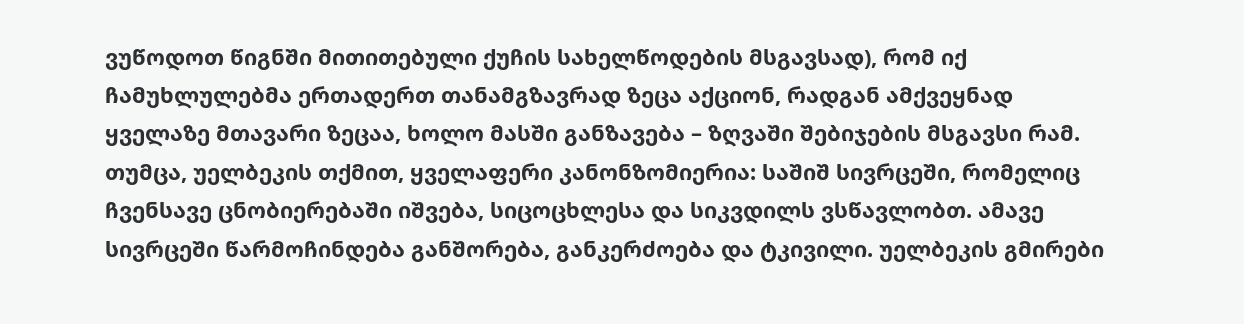ვუწოდოთ წიგნში მითითებული ქუჩის სახელწოდების მსგავსად), რომ იქ ჩამუხლულებმა ერთადერთ თანამგზავრად ზეცა აქციონ, რადგან ამქვეყნად ყველაზე მთავარი ზეცაა, ხოლო მასში განზავება – ზღვაში შებიჯების მსგავსი რამ.
თუმცა, უელბეკის თქმით, ყველაფერი კანონზომიერია: საშიშ სივრცეში, რომელიც ჩვენსავე ცნობიერებაში იშვება, სიცოცხლესა და სიკვდილს ვსწავლობთ. ამავე სივრცეში წარმოჩინდება განშორება, განკერძოება და ტკივილი. უელბეკის გმირები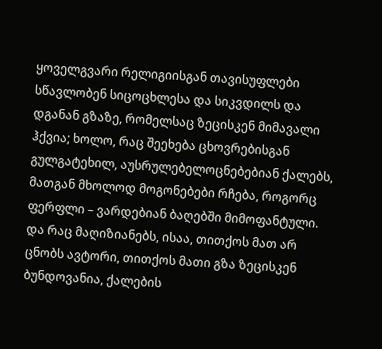ყოველგვარი რელიგიისგან თავისუფლები სწავლობენ სიცოცხლესა და სიკვდილს და დგანან გზაზე, რომელსაც ზეცისკენ მიმავალი ჰქვია; ხოლო, რაც შეეხება ცხოვრებისგან გულგატეხილ, აუსრულებელოცნებებიან ქალებს, მათგან მხოლოდ მოგონებები რჩება, როგორც ფერფლი – ვარდებიან ბაღებში მიმოფანტული. და რაც მაღიზიანებს, ისაა, თითქოს მათ არ ცნობს ავტორი, თითქოს მათი გზა ზეცისკენ ბუნდოვანია, ქალების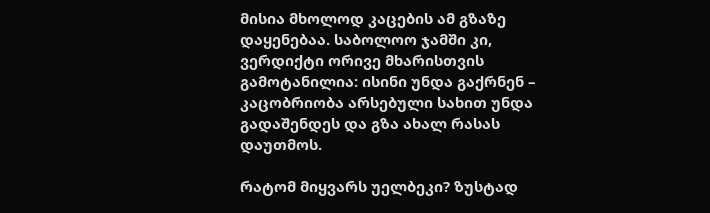მისია მხოლოდ კაცების ამ გზაზე დაყენებაა. საბოლოო ჯამში კი, ვერდიქტი ორივე მხარისთვის გამოტანილია: ისინი უნდა გაქრნენ – კაცობრიობა არსებული სახით უნდა გადაშენდეს და გზა ახალ რასას დაუთმოს.

რატომ მიყვარს უელბეკი? ზუსტად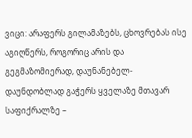ვიცი: არაფერს გილამაზებს, ცხოვრებას ისე აგიღწერს, როგორიც არის და გეგმაზომიერად, დაუნანებელ-დაუნდობლად გაჭერს ყველაზე მთავარ საფიქრალზე –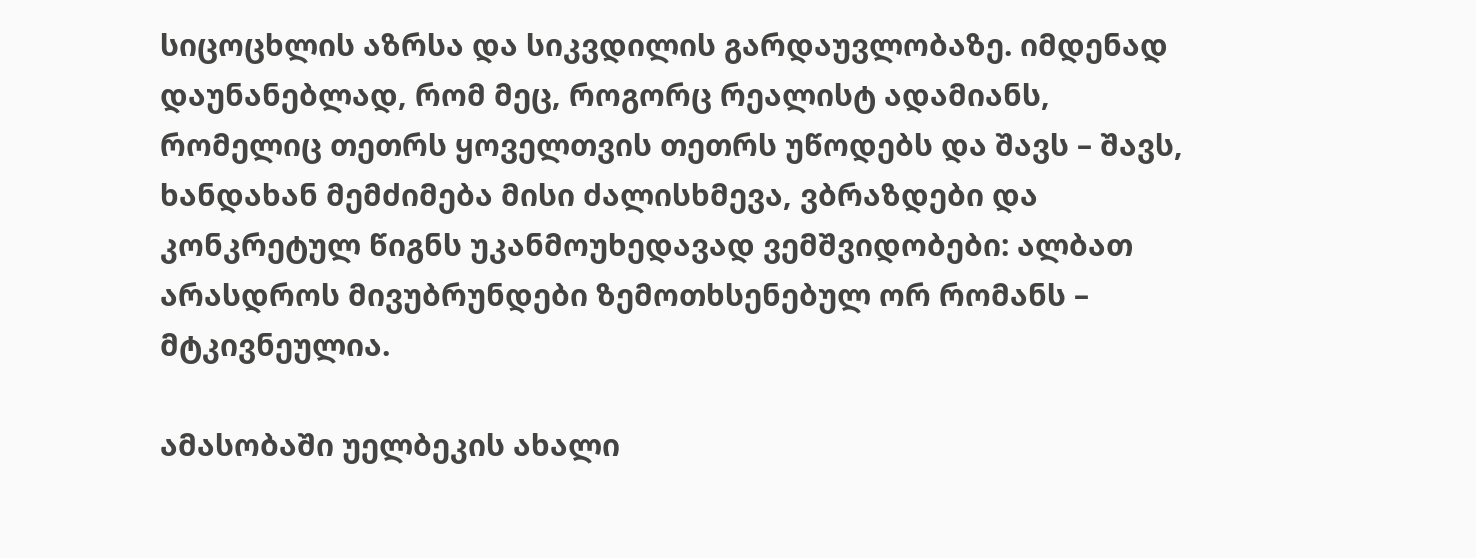სიცოცხლის აზრსა და სიკვდილის გარდაუვლობაზე. იმდენად დაუნანებლად, რომ მეც, როგორც რეალისტ ადამიანს, რომელიც თეთრს ყოველთვის თეთრს უწოდებს და შავს – შავს, ხანდახან მემძიმება მისი ძალისხმევა, ვბრაზდები და კონკრეტულ წიგნს უკანმოუხედავად ვემშვიდობები: ალბათ არასდროს მივუბრუნდები ზემოთხსენებულ ორ რომანს – მტკივნეულია.

ამასობაში უელბეკის ახალი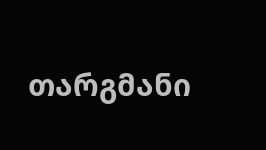თარგმანი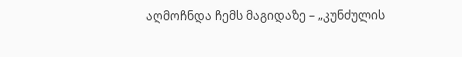აღმოჩნდა ჩემს მაგიდაზე – „კუნძულის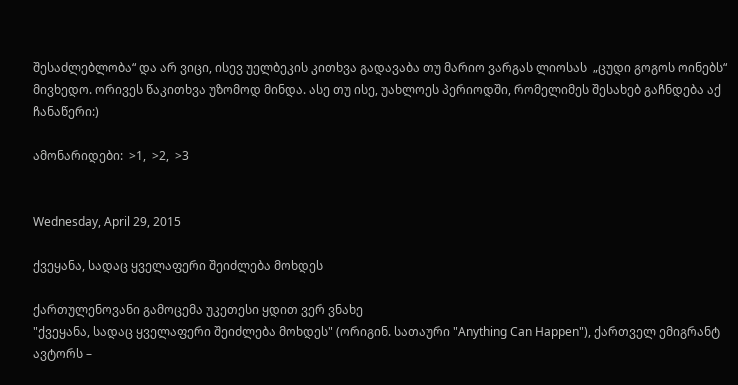შესაძლებლობა“ და არ ვიცი, ისევ უელბეკის კითხვა გადავაბა თუ მარიო ვარგას ლიოსას  „ცუდი გოგოს ოინებს“ მივხედო. ორივეს წაკითხვა უზომოდ მინდა. ასე თუ ისე, უახლოეს პერიოდში, რომელიმეს შესახებ გაჩნდება აქ ჩანაწერი:)

ამონარიდები:  >1,  >2,  >3


Wednesday, April 29, 2015

ქვეყანა, სადაც ყველაფერი შეიძლება მოხდეს

ქართულენოვანი გამოცემა უკეთესი ყდით ვერ ვნახე
"ქვეყანა, სადაც ყველაფერი შეიძლება მოხდეს" (ორიგინ. სათაური "Anything Can Happen"), ქართველ ემიგრანტ ავტორს –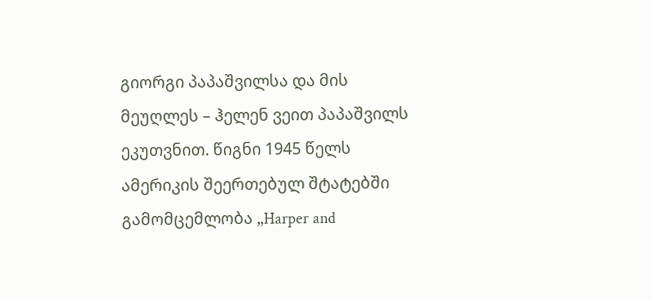გიორგი პაპაშვილსა და მის მეუღლეს – ჰელენ ვეით პაპაშვილს ეკუთვნით. წიგნი 1945 წელს ამერიკის შეერთებულ შტატებში გამომცემლობა „Harper and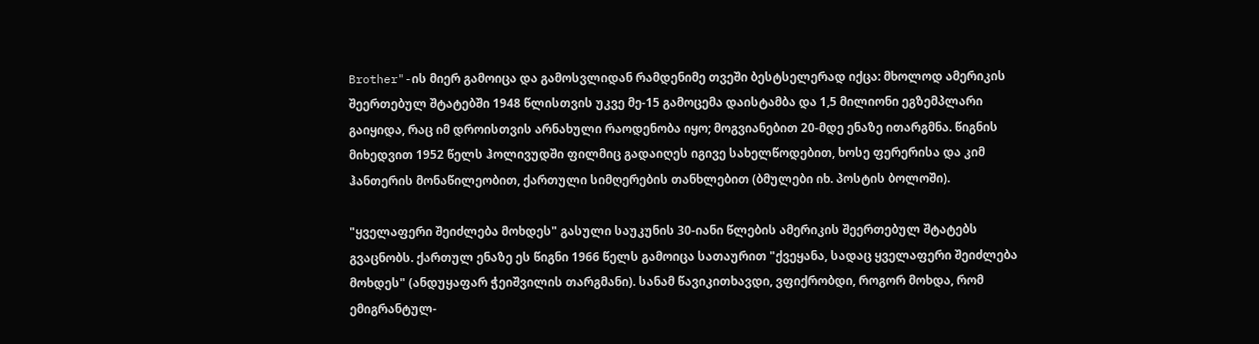Brother"-ის მიერ გამოიცა და გამოსვლიდან რამდენიმე თვეში ბესტსელერად იქცა: მხოლოდ ამერიკის შეერთებულ შტატებში 1948 წლისთვის უკვე მე-15 გამოცემა დაისტამბა და 1,5 მილიონი ეგზემპლარი გაიყიდა, რაც იმ დროისთვის არნახული რაოდენობა იყო; მოგვიანებით 20-მდე ენაზე ითარგმნა. წიგნის მიხედვით 1952 წელს ჰოლივუდში ფილმიც გადაიღეს იგივე სახელწოდებით, ხოსე ფერერისა და კიმ ჰანთერის მონაწილეობით, ქართული სიმღერების თანხლებით (ბმულები იხ. პოსტის ბოლოში).

"ყველაფერი შეიძლება მოხდეს" გასული საუკუნის 30-იანი წლების ამერიკის შეერთებულ შტატებს  გვაცნობს. ქართულ ენაზე ეს წიგნი 1966 წელს გამოიცა სათაურით "ქვეყანა, სადაც ყველაფერი შეიძლება მოხდეს" (ანდუყაფარ ჭეიშვილის თარგმანი). სანამ წავიკითხავდი, ვფიქრობდი, როგორ მოხდა, რომ ემიგრანტულ-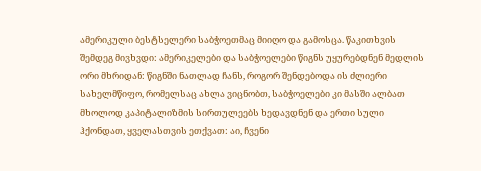ამერიკული ბესტსელერი საბჭოეთმაც მიიღო და გამოსცა. წაკითხვის შემდეგ მივხვდი: ამერიკელები და საბჭოელები წიგნს უყურებდნენ მედლის ორი მხრიდან: წიგნში ნათლად ჩანს, როგორ შენდებოდა ის ძლიერი სახელმწიფო, რომელსაც ახლა ვიცნობთ, საბჭოელები კი მასში ალბათ მხოლოდ კაპიტალიზმის სირთულეებს ხედავდნენ და ერთი სული ჰქონდათ, ყველასთვის ეთქვათ: აი, ჩვენი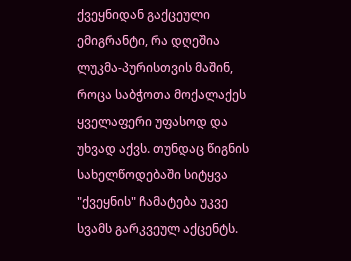ქვეყნიდან გაქცეული ემიგრანტი, რა დღეშია ლუკმა-პურისთვის მაშინ, როცა საბჭოთა მოქალაქეს ყველაფერი უფასოდ და უხვად აქვს. თუნდაც წიგნის სახელწოდებაში სიტყვა "ქვეყნის" ჩამატება უკვე სვამს გარკვეულ აქცენტს.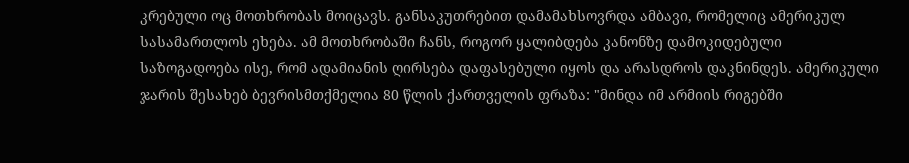კრებული ოც მოთხრობას მოიცავს. განსაკუთრებით დამამახსოვრდა ამბავი, რომელიც ამერიკულ სასამართლოს ეხება. ამ მოთხრობაში ჩანს, როგორ ყალიბდება კანონზე დამოკიდებული საზოგადოება ისე, რომ ადამიანის ღირსება დაფასებული იყოს და არასდროს დაკნინდეს. ამერიკული ჯარის შესახებ ბევრისმთქმელია 80 წლის ქართველის ფრაზა: "მინდა იმ არმიის რიგებში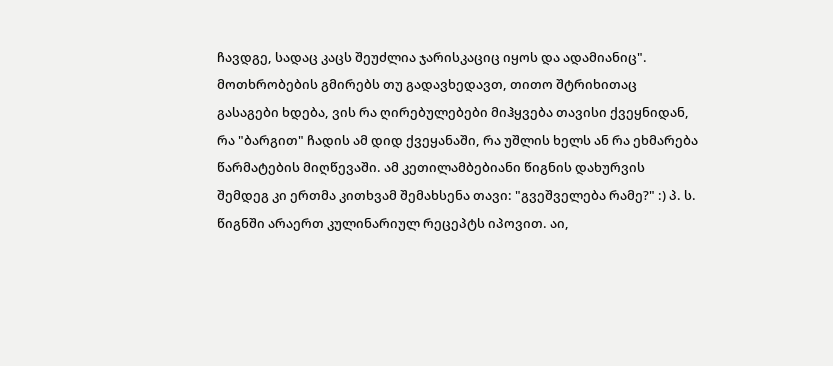ჩავდგე, სადაც კაცს შეუძლია ჯარისკაციც იყოს და ადამიანიც". მოთხრობების გმირებს თუ გადავხედავთ, თითო შტრიხითაც გასაგები ხდება, ვის რა ღირებულებები მიჰყვება თავისი ქვეყნიდან, რა "ბარგით" ჩადის ამ დიდ ქვეყანაში, რა უშლის ხელს ან რა ეხმარება წარმატების მიღწევაში. ამ კეთილამბებიანი წიგნის დახურვის შემდეგ კი ერთმა კითხვამ შემახსენა თავი: "გვეშველება რამე?" :) პ. ს. წიგნში არაერთ კულინარიულ რეცეპტს იპოვით. აი,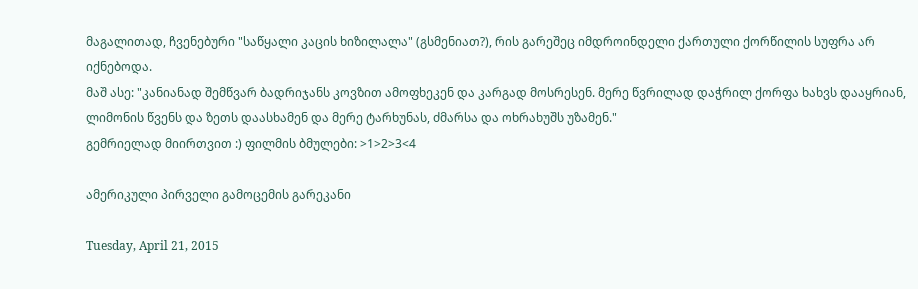მაგალითად, ჩვენებური "საწყალი კაცის ხიზილალა" (გსმენიათ?), რის გარეშეც იმდროინდელი ქართული ქორწილის სუფრა არ იქნებოდა.
მაშ ასე: "კანიანად შემწვარ ბადრიჯანს კოვზით ამოფხეკენ და კარგად მოსრესენ. მერე წვრილად დაჭრილ ქორფა ხახვს დააყრიან, ლიმონის წვენს და ზეთს დაასხამენ და მერე ტარხუნას, ძმარსა და ოხრახუშს უზამენ."
გემრიელად მიირთვით :) ფილმის ბმულები: >1>2>3<4

ამერიკული პირველი გამოცემის გარეკანი

Tuesday, April 21, 2015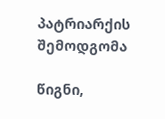პატრიარქის შემოდგომა

წიგნი,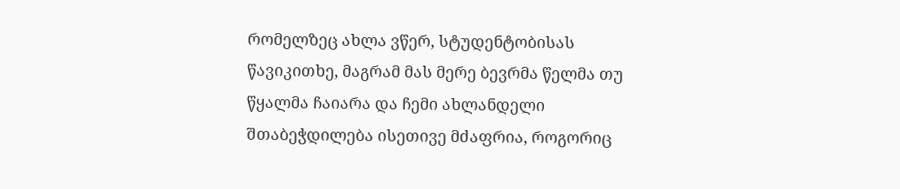რომელზეც ახლა ვწერ, სტუდენტობისას წავიკითხე, მაგრამ მას მერე ბევრმა წელმა თუ წყალმა ჩაიარა და ჩემი ახლანდელი შთაბეჭდილება ისეთივე მძაფრია, როგორიც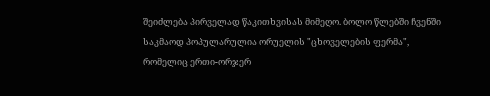შეიძლება პირველად წაკითხვისას მიმეღო. ბოლო წლებში ჩვენში საკმაოდ პოპულარულია ორუელის "ცხოველების ფერმა", რომელიც ერთი-ორჯერ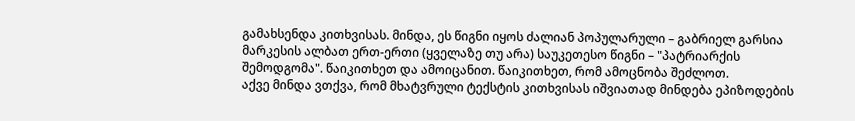გამახსენდა კითხვისას. მინდა, ეს წიგნი იყოს ძალიან პოპულარული – გაბრიელ გარსია მარკესის ალბათ ერთ-ერთი (ყველაზე თუ არა) საუკეთესო წიგნი – "პატრიარქის შემოდგომა". წაიკითხეთ და ამოიცანით. წაიკითხეთ, რომ ამოცნობა შეძლოთ.
აქვე მინდა ვთქვა, რომ მხატვრული ტექსტის კითხვისას იშვიათად მინდება ეპიზოდების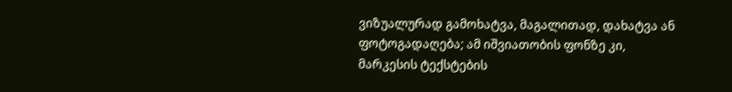ვიზუალურად გამოხატვა, მაგალითად, დახატვა ან ფოტოგადაღება; ამ იშვიათობის ფონზე კი, მარკესის ტექსტების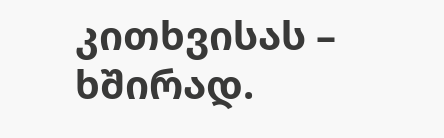კითხვისას – ხშირად.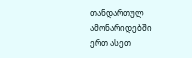თანდართულ ამონარიდებში ერთ ასეთ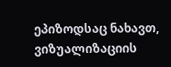ეპიზოდსაც ნახავთ, ვიზუალიზაციის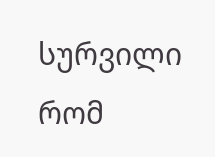სურვილი რომ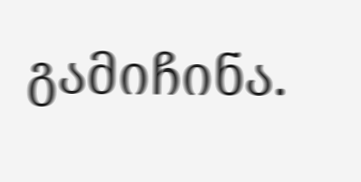გამიჩინა.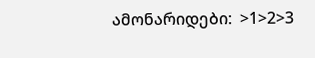ამონარიდები:  >1>2>3